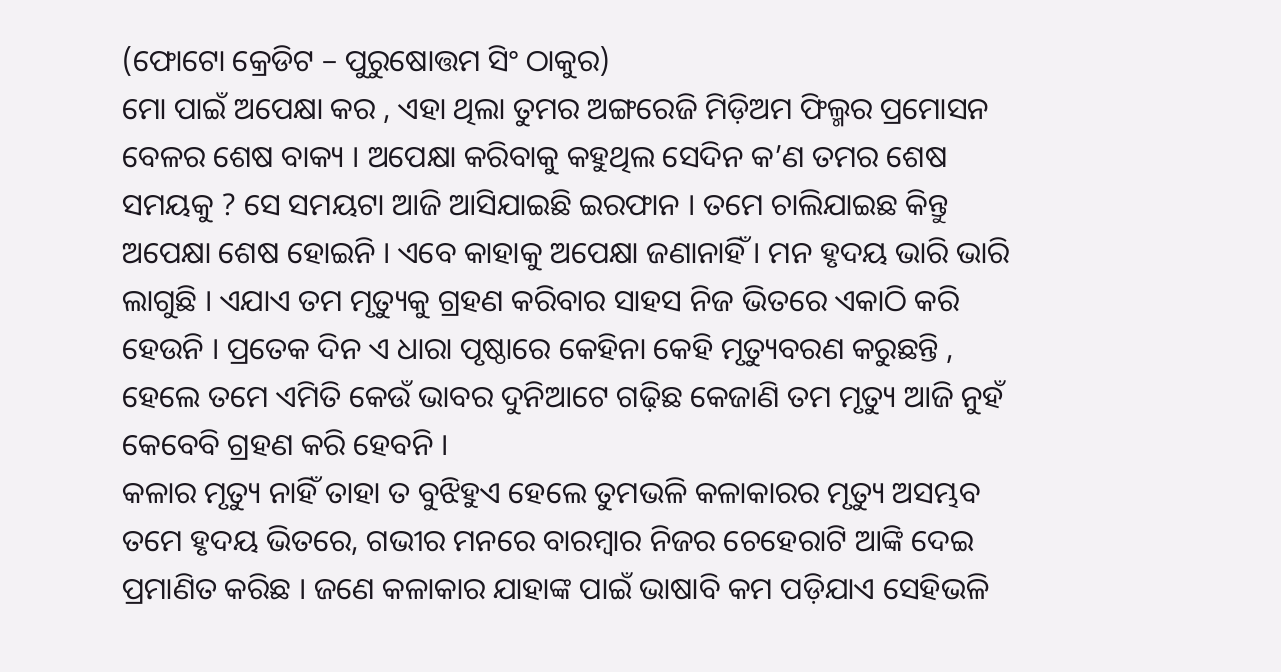(ଫୋଟୋ କ୍ରେଡିଟ – ପୁରୁଷୋତ୍ତମ ସିଂ ଠାକୁର)
ମୋ ପାଇଁ ଅପେକ୍ଷା କର , ଏହା ଥିଲା ତୁମର ଅଙ୍ଗରେଜି ମିଡ଼ିଅମ ଫିଲ୍ମର ପ୍ରମୋସନ ବେଳର ଶେଷ ବାକ୍ୟ । ଅପେକ୍ଷା କରିବାକୁ କହୁଥିଲ ସେଦିନ କ’ଣ ତମର ଶେଷ ସମୟକୁ ? ସେ ସମୟଟା ଆଜି ଆସିଯାଇଛି ଇରଫାନ । ତମେ ଚାଲିଯାଇଛ କିନ୍ତୁ ଅପେକ୍ଷା ଶେଷ ହୋଇନି । ଏବେ କାହାକୁ ଅପେକ୍ଷା ଜଣାନାହିଁ । ମନ ହୃଦୟ ଭାରି ଭାରି ଲାଗୁଛି । ଏଯାଏ ତମ ମୃତ୍ୟୁକୁ ଗ୍ରହଣ କରିବାର ସାହସ ନିଜ ଭିତରେ ଏକାଠି କରି ହେଉନି । ପ୍ରତେକ ଦିନ ଏ ଧାରା ପୃଷ୍ଠାରେ କେହିନା କେହି ମୃତ୍ୟୁବରଣ କରୁଛନ୍ତି , ହେଲେ ତମେ ଏମିତି କେଉଁ ଭାବର ଦୁନିଆଟେ ଗଢ଼ିଛ କେଜାଣି ତମ ମୃତ୍ୟୁ ଆଜି ନୁହଁ କେବେବି ଗ୍ରହଣ କରି ହେବନି ।
କଳାର ମୃତ୍ୟୁ ନାହିଁ ତାହା ତ ବୁଝିହୁଏ ହେଲେ ତୁମଭଳି କଳାକାରର ମୃତ୍ୟୁ ଅସମ୍ଭବ ତମେ ହୃଦୟ ଭିତରେ, ଗଭୀର ମନରେ ବାରମ୍ବାର ନିଜର ଚେହେରାଟି ଆଙ୍କି ଦେଇ ପ୍ରମାଣିତ କରିଛ । ଜଣେ କଳାକାର ଯାହାଙ୍କ ପାଇଁ ଭାଷାବି କମ ପଡ଼ିଯାଏ ସେହିଭଳି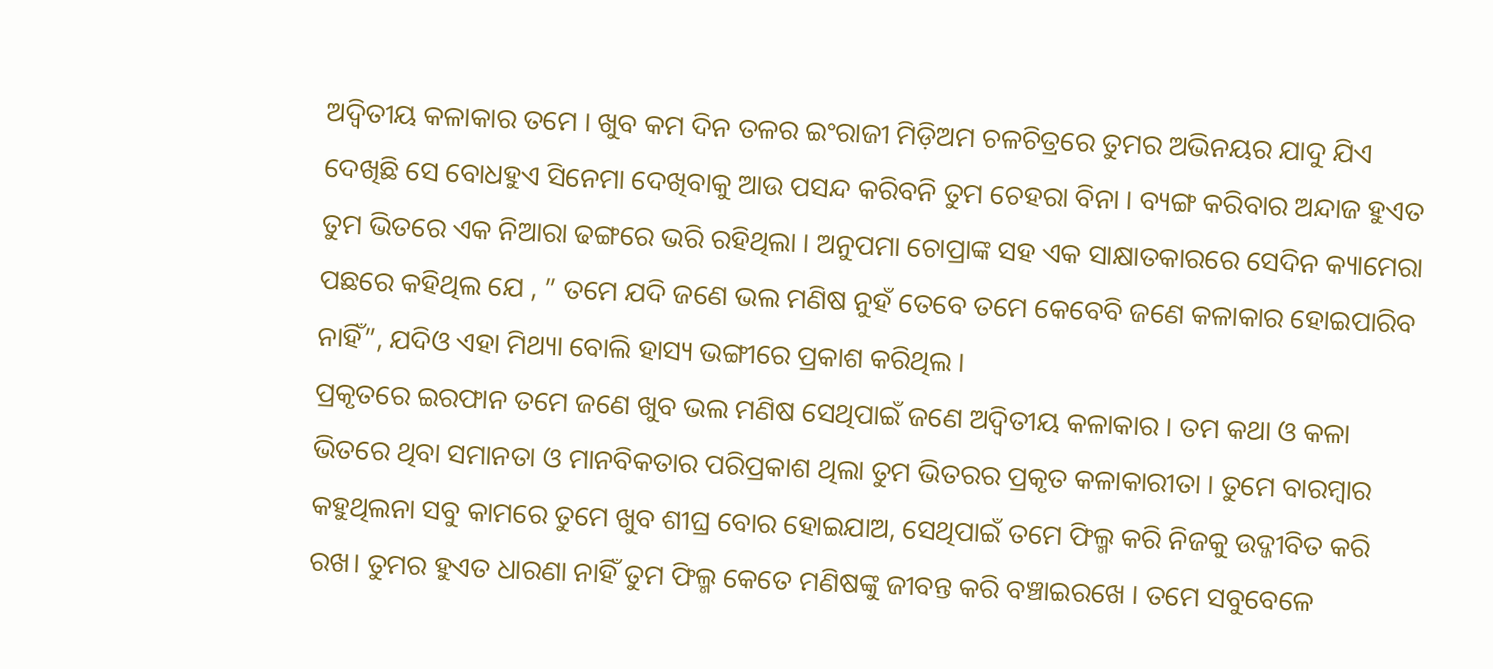ଅଦ୍ୱିତୀୟ କଳାକାର ତମେ । ଖୁବ କମ ଦିନ ତଳର ଇଂରାଜୀ ମିଡ଼ିଅମ ଚଳଚିତ୍ରରେ ତୁମର ଅଭିନୟର ଯାଦୁ ଯିଏ ଦେଖିଛି ସେ ବୋଧହୁଏ ସିନେମା ଦେଖିବାକୁ ଆଉ ପସନ୍ଦ କରିବନି ତୁମ ଚେହରା ବିନା । ବ୍ୟଙ୍ଗ କରିବାର ଅନ୍ଦାଜ ହୁଏତ ତୁମ ଭିତରେ ଏକ ନିଆରା ଢଙ୍ଗରେ ଭରି ରହିଥିଲା । ଅନୁପମା ଚୋପ୍ରାଙ୍କ ସହ ଏକ ସାକ୍ଷାତକାରରେ ସେଦିନ କ୍ୟାମେରା ପଛରେ କହିଥିଲ ଯେ , ” ତମେ ଯଦି ଜଣେ ଭଲ ମଣିଷ ନୁହଁ ତେବେ ତମେ କେବେବି ଜଣେ କଳାକାର ହୋଇପାରିବ ନାହିଁ”, ଯଦିଓ ଏହା ମିଥ୍ୟା ବୋଲି ହାସ୍ୟ ଭଙ୍ଗୀରେ ପ୍ରକାଶ କରିଥିଲ ।
ପ୍ରକୃତରେ ଇରଫାନ ତମେ ଜଣେ ଖୁବ ଭଲ ମଣିଷ ସେଥିପାଇଁ ଜଣେ ଅଦ୍ୱିତୀୟ କଳାକାର । ତମ କଥା ଓ କଳା ଭିତରେ ଥିବା ସମାନତା ଓ ମାନବିକତାର ପରିପ୍ରକାଶ ଥିଲା ତୁମ ଭିତରର ପ୍ରକୃତ କଳାକାରୀତା । ତୁମେ ବାରମ୍ବାର କହୁଥିଲନା ସବୁ କାମରେ ତୁମେ ଖୁବ ଶୀଘ୍ର ବୋର ହୋଇଯାଅ, ସେଥିପାଇଁ ତମେ ଫିଲ୍ମ କରି ନିଜକୁ ଉଦ୍ଜୀବିତ କରି ରଖ। ତୁମର ହୁଏତ ଧାରଣା ନାହିଁ ତୁମ ଫିଲ୍ମ କେତେ ମଣିଷଙ୍କୁ ଜୀବନ୍ତ କରି ବଞ୍ଚାଇରଖେ । ତମେ ସବୁବେଳେ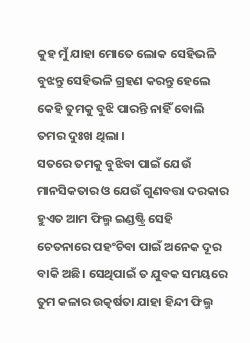କୁହ ମୁଁ ଯାହା ମୋତେ ଲୋକ ସେହିଭଳି ବୁଝନ୍ତୁ ସେହିଭଳି ଗ୍ରହଣ କରନ୍ତୁ ହେଲେ କେହି ତୁମକୁ ବୁଝି ପାରନ୍ତି ନାହିଁ ବୋଲି ତମର ଦୁଃଖ ଥିଲା ।
ସତରେ ତମକୁ ବୁଝିବା ପାଇଁ ଯେଉଁ ମାନସିକତାର ଓ ଯେଉଁ ଗୁଣବତ୍ତା ଦରକାର ହୁଏତ ଆମ ଫିଲ୍ମ ଇଣ୍ଡଷ୍ଟ୍ରି ସେହି ଚେତନାରେ ପହଂଚିବା ପାଇଁ ଅନେକ ଦୂର ବାକି ଅଛି। ସେଥିପାଇଁ ତ ଯୁବକ ସମୟରେ ତୁମ କଳାର ଉତ୍କର୍ଷତା ଯାହା ହିନ୍ଦୀ ଫିଲ୍ମ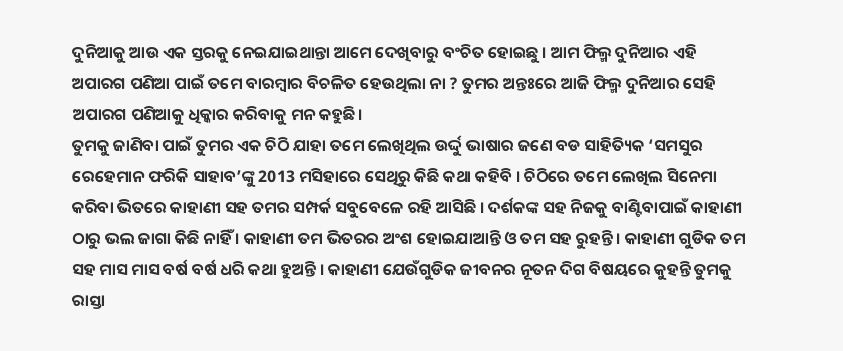ଦୁନିଆକୁ ଆଉ ଏକ ସ୍ତରକୁ ନେଇଯାଇଥାନ୍ତା ଆମେ ଦେଖିବାରୁ ବଂଚିତ ହୋଇଛୁ । ଆମ ଫିଲ୍ମ ଦୁନିଆର ଏହି ଅପାରଗ ପଣିଆ ପାଇଁ ତମେ ବାରମ୍ବାର ବିଚଳିତ ହେଉଥିଲା ନା ? ତୁମର ଅନ୍ତଃରେ ଆଜି ଫିଲ୍ମ ଦୁନିଆର ସେହି ଅପାରଗ ପଣିଆକୁ ଧିକ୍କାର କରିବାକୁ ମନ କହୁଛି।
ତୁମକୁ ଜାଣିବା ପାଇଁ ତୁମର ଏକ ଚିଠି ଯାହା ତମେ ଲେଖିଥିଲ ଉର୍ଦ୍ଦୁ ଭାଷାର ଜଣେ ବଡ ସାହିତ୍ୟିକ ‘ସମସୁର ରେହେମାନ ଫରିକି ସାହାବ’ଙ୍କୁ 2013 ମସିହାରେ ସେଥିରୁ କିଛି କଥା କହିବି । ଚିଠିରେ ତମେ ଲେଖିଲ ସିନେମା କରିବା ଭିତରେ କାହାଣୀ ସହ ତମର ସମ୍ପର୍କ ସବୁବେଳେ ରହି ଆସିଛି । ଦର୍ଶକଙ୍କ ସହ ନିଜକୁ ବାଣ୍ଟିବାପାଇଁ କାହାଣୀ ଠାରୁ ଭଲ ଜାଗା କିଛି ନାହିଁ । କାହାଣୀ ତମ ଭିତରର ଅଂଶ ହୋଇଯାଆନ୍ତି ଓ ତମ ସହ ରୁହନ୍ତି । କାହାଣୀ ଗୁଡିକ ତମ ସହ ମାସ ମାସ ବର୍ଷ ବର୍ଷ ଧରି କଥା ହୁଅନ୍ତି । କାହାଣୀ ଯେଉଁଗୁଡିକ ଜୀବନର ନୂତନ ଦିଗ ବିଷୟରେ କୁହନ୍ତି ତୁମକୁ ରାସ୍ତା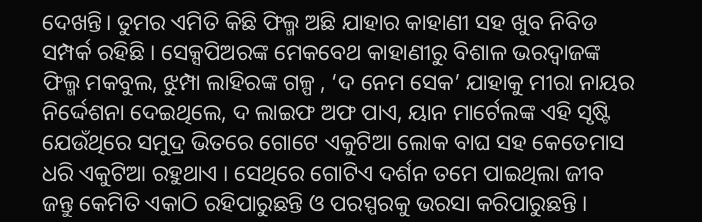ଦେଖନ୍ତି। ତୁମର ଏମିତି କିଛି ଫିଲ୍ମ ଅଛି ଯାହାର କାହାଣୀ ସହ ଖୁବ ନିବିଡ ସମ୍ପର୍କ ରହିଛି । ସେକ୍ସପିଅରଙ୍କ ମେକବେଥ କାହାଣୀରୁ ବିଶାଳ ଭରଦ୍ୱାଜଙ୍କ ଫିଲ୍ମ ମକବୁଲ, ଝୁମ୍ପା ଲାହିରଙ୍କ ଗଳ୍ପ , ‘ଦ ନେମ ସେକ’ ଯାହାକୁ ମୀରା ନାୟର ନିର୍ଦ୍ଦେଶନା ଦେଇଥିଲେ, ଦ ଲାଇଫ ଅଫ ପାଏ, ୟାନ ମାର୍ଟେଲଙ୍କ ଏହି ସୃଷ୍ଟି ଯେଉଁଥିରେ ସମୁଦ୍ର ଭିତରେ ଗୋଟେ ଏକୁଟିଆ ଲୋକ ବାଘ ସହ କେତେମାସ ଧରି ଏକୁଟିଆ ରହୁଥାଏ । ସେଥିରେ ଗୋଟିଏ ଦର୍ଶନ ତମେ ପାଇଥିଲା ଜୀବ ଜନ୍ତୁ କେମିତି ଏକାଠି ରହିପାରୁଛନ୍ତି ଓ ପରସ୍ପରକୁ ଭରସା କରିପାରୁଛନ୍ତି ।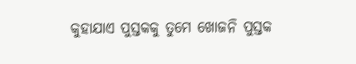କୁହାଯାଏ ପୁସ୍ତକକୁ ତୁମେ ଖୋଜନି ପୁସ୍ତକ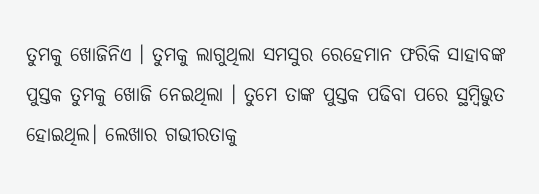ତୁମକୁ ଖୋଜିନିଏ । ତୁମକୁ ଲାଗୁଥିଲା ସମସୁର ରେହେମାନ ଫରିକି ସାହାବଙ୍କ ପୁସ୍ତକ ତୁମକୁ ଖୋଜି ନେଇଥିଲା । ତୁମେ ତାଙ୍କ ପୁସ୍ତକ ପଢିବା ପରେ ସ୍ଥମ୍ବିଭୁତ ହୋଇଥିଲ। ଲେଖାର ଗଭୀରତାକୁ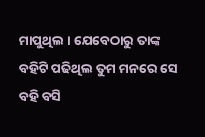ମାପୁଥିଲ । ଯେବେଠାରୁ ତାଙ୍କ ବହିଟି ପଢିଥିଲ ତୁମ ମନରେ ସେ ବହି ବସି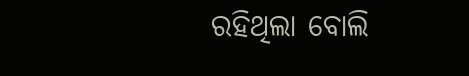ରହିଥିଲା ବୋଲି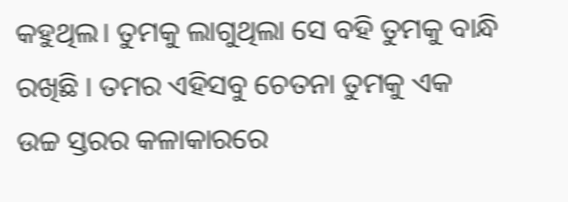କହୁଥିଲ। ତୁମକୁ ଲାଗୁଥିଲା ସେ ବହି ତୁମକୁ ବାନ୍ଧି ରଖିଛି । ତମର ଏହିସବୁ ଚେତନା ତୁମକୁ ଏକ ଉଚ୍ଚ ସ୍ତରର କଳାକାରରେ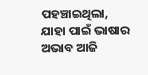ପହଞ୍ଚାଇଥିଲା, ଯାହା ପାଇଁ ଭାଷାର ଅଭାବ ଆଜି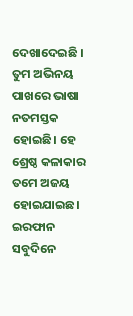ଦେଖାଦେଇଛି । ତୁମ ଅଭିନୟ ପାଖରେ ଭାଷା ନତମସ୍ତକ ହୋଇଛି। ହେ ଶ୍ରେଷ୍ଠ କଳାକାର ତମେ ଅଜୟ ହୋଇଯାଇଛ। ଇରଫାନ ସବୁଦିନେ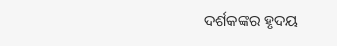ଦର୍ଶକଙ୍କର ହୃଦୟ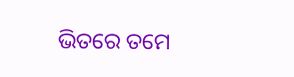ଭିତରେ ତମେ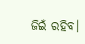ଜିଇଁ ରହିବ।